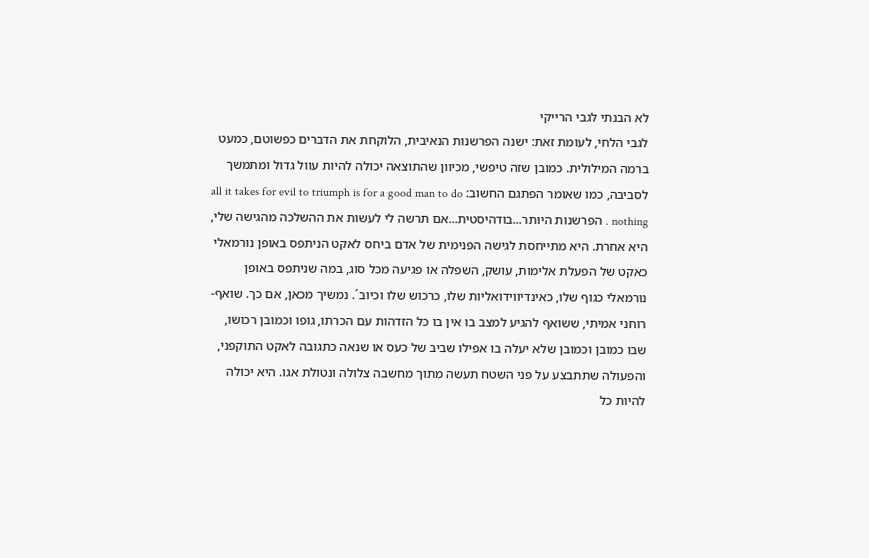לא הבנתי לגבי הרייקי
לגבי הלחי, לעומת זאת: ישנה הפרשנות הנאיבית, הלוקחת את הדברים כפשוטם, כמעט ברמה המילולית. כמובן שזה טיפשי, מכיוון שהתוצאה יכולה להיות עוול גדול ומתמשך לסביבה, כמו שאומר הפתגם החשוב: all it takes for evil to triumph is for a good man to do nothing . הפרשנות היותר...בודהיסטית...אם תרשה לי לעשות את ההשלכה מהגישה שלי, היא אחרת. היא מתייחסת לגישה הפנימית של אדם ביחס לאקט הניתפס באופן נורמאלי כאקט של הפעלת אלימות, עושק, השפלה או פגיעה מכל סוג, במה שניתפס באופן נורמאלי כגוף שלו, כאינדיווידואליות שלו, כרכוש שלו וכיוב´. נמשיך מכאן, אם כך. שואף-רוחני אמיתי, ששואף להגיע למצב בו אין בו כל הזדהות עם הכרתו, גופו וכמובן רכושו, שבו כמובן וכמובן שלא יעלה בו אפילו שביב של כעס או שנאה כתגובה לאקט התוקפני, והפעולה שתתבצע על פני השטח תעשה מתוך מחשבה צלולה ונטולת אגו. היא יכולה להיות כל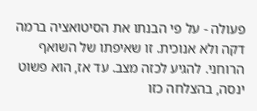פעולה - על פי הבנתו את הסיטואציה ברמה דקה ולא אנוכית. זו שאיפתו של השואף הרוחני. להגיע לכזה מצב. עד אז, הוא פשוט ינסה, בהצלחה כזו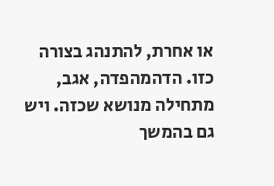או אחרת, להתנהג בצורה כזו. הדהמהפדה, אגב, מתחילה מנושא שכזה. ויש גם בהמשך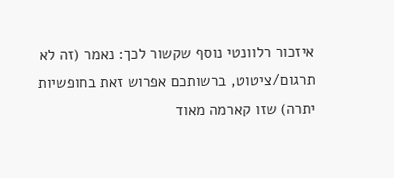איזכור רלוונטי נוסף שקשור לכך: נאמר (זה לא תרגום/ציטוט, ברשותכם אפרוש זאת בחופשיות יתרה) שזו קארמה מאוד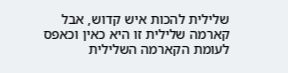שלילית להכות איש קדוש, אבל קארמה שלילית זו היא כאין וכאפס לעומת הקארמה השלילית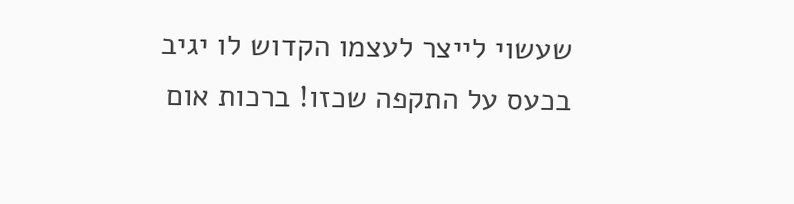שעשוי לייצר לעצמו הקדוש לו יגיב בכעס על התקפה שכזו! ברכות אום